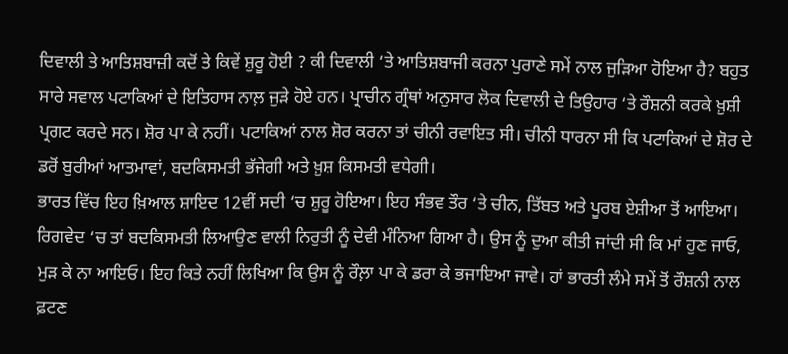ਦਿਵਾਲੀ ਤੇ ਆਤਿਸ਼ਬਾਜ਼ੀ ਕਦੋਂ ਤੇ ਕਿਵੇਂ ਸ਼ੁਰੂ ਹੋਈ ? ਕੀ ਦਿਵਾਲੀ ‘ਤੇ ਆਤਿਸ਼ਬਾਜੀ ਕਰਨਾ ਪੁਰਾਣੇ ਸਮੇਂ ਨਾਲ ਜੁੜਿਆ ਹੋਇਆ ਹੈ? ਬਹੁਤ ਸਾਰੇ ਸਵਾਲ ਪਟਾਕਿਆਂ ਦੇ ਇਤਿਹਾਸ ਨਾਲ਼ ਜੁੜੇ ਹੋਏ ਹਨ। ਪ੍ਰਾਚੀਨ ਗ੍ਰੰਥਾਂ ਅਨੁਸਾਰ ਲੋਕ ਦਿਵਾਲੀ ਦੇ ਤਿਉਹਾਰ ‘ਤੇ ਰੌਸ਼ਨੀ ਕਰਕੇ ਖ਼ੁਸ਼ੀ ਪ੍ਰਗਟ ਕਰਦੇ ਸਨ। ਸ਼ੋਰ ਪਾ ਕੇ ਨਹੀਂ। ਪਟਾਕਿਆਂ ਨਾਲ ਸ਼ੋਰ ਕਰਨਾ ਤਾਂ ਚੀਨੀ ਰਵਾਇਤ ਸੀ। ਚੀਨੀ ਧਾਰਨਾ ਸੀ ਕਿ ਪਟਾਕਿਆਂ ਦੇ ਸ਼ੋਰ ਦੇ ਡਰੋਂ ਬੁਰੀਆਂ ਆਤਮਾਵਾਂ, ਬਦਕਿਸਮਤੀ ਭੱਜੇਗੀ ਅਤੇ ਖ਼ੁਸ਼ ਕਿਸਮਤੀ ਵਧੇਗੀ।
ਭਾਰਤ ਵਿੱਚ ਇਹ ਖ਼ਿਆਲ ਸ਼ਾਇਦ 12ਵੀਂ ਸਦੀ ‘ਚ ਸ਼ੁਰੂ ਹੋਇਆ। ਇਹ ਸੰਭਵ ਤੌਰ ‘ਤੇ ਚੀਨ, ਤਿੱਬਤ ਅਤੇ ਪੂਰਬ ਏਸ਼ੀਆ ਤੋਂ ਆਇਆ। ਰਿਗਵੇਦ ‘ਚ ਤਾਂ ਬਦਕਿਸਮਤੀ ਲਿਆਉਣ ਵਾਲੀ ਨਿਰੁਤੀ ਨੂੰ ਦੇਵੀ ਮੰਨਿਆ ਗਿਆ ਹੈ। ਉਸ ਨੂੰ ਦੁਆ ਕੀਤੀ ਜਾਂਦੀ ਸੀ ਕਿ ਮਾਂ ਹੁਣ ਜਾਓ, ਮੁੜ ਕੇ ਨਾ ਆਇਓ। ਇਹ ਕਿਤੇ ਨਹੀਂ ਲਿਖਿਆ ਕਿ ਉਸ ਨੂੰ ਰੌਲ਼ਾ ਪਾ ਕੇ ਡਰਾ ਕੇ ਭਜਾਇਆ ਜਾਵੇ। ਹਾਂ ਭਾਰਤੀ ਲੰਮੇ ਸਮੇਂ ਤੋਂ ਰੌਸ਼ਨੀ ਨਾਲ ਫ਼ਟਣ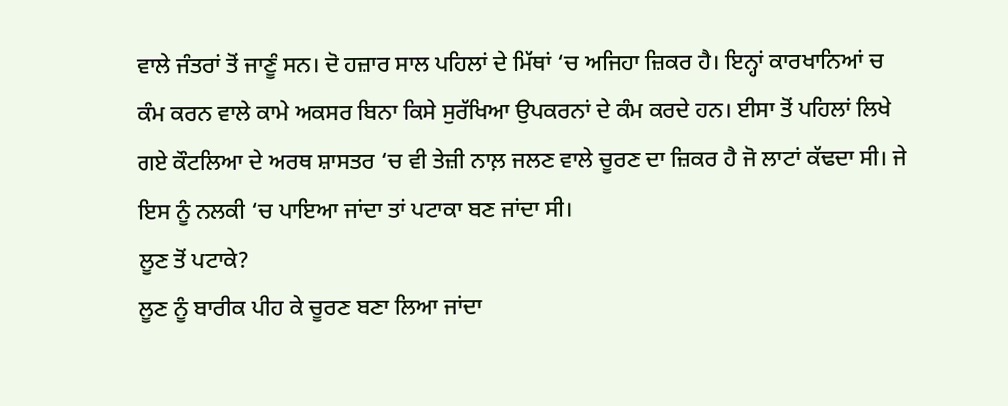ਵਾਲੇ ਜੰਤਰਾਂ ਤੋਂ ਜਾਣੂੰ ਸਨ। ਦੋ ਹਜ਼ਾਰ ਸਾਲ ਪਹਿਲਾਂ ਦੇ ਮਿੱਥਾਂ ‘ਚ ਅਜਿਹਾ ਜ਼ਿਕਰ ਹੈ। ਇਨ੍ਹਾਂ ਕਾਰਖਾਨਿਆਂ ਚ ਕੰਮ ਕਰਨ ਵਾਲੇ ਕਾਮੇ ਅਕਸਰ ਬਿਨਾ ਕਿਸੇ ਸੁਰੱਖਿਆ ਉਪਕਰਨਾਂ ਦੇ ਕੰਮ ਕਰਦੇ ਹਨ। ਈਸਾ ਤੋਂ ਪਹਿਲਾਂ ਲਿਖੇ ਗਏ ਕੌਟਲਿਆ ਦੇ ਅਰਥ ਸ਼ਾਸਤਰ ‘ਚ ਵੀ ਤੇਜ਼ੀ ਨਾਲ਼ ਜਲਣ ਵਾਲੇ ਚੂਰਣ ਦਾ ਜ਼ਿਕਰ ਹੈ ਜੋ ਲਾਟਾਂ ਕੱਢਦਾ ਸੀ। ਜੇ ਇਸ ਨੂੰ ਨਲਕੀ ‘ਚ ਪਾਇਆ ਜਾਂਦਾ ਤਾਂ ਪਟਾਕਾ ਬਣ ਜਾਂਦਾ ਸੀ।
ਲੂਣ ਤੋਂ ਪਟਾਕੇ?
ਲੂਣ ਨੂੰ ਬਾਰੀਕ ਪੀਹ ਕੇ ਚੂਰਣ ਬਣਾ ਲਿਆ ਜਾਂਦਾ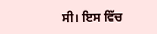ਸੀ। ਇਸ ਵਿੱਚ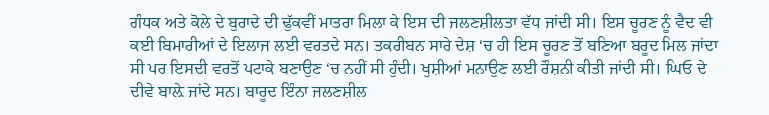ਗੰਧਕ ਅਤੇ ਕੋਲੇ ਦੇ ਬੁਰਾਦੇ ਦੀ ਢੁੱਕਵੀਂ ਮਾਤਰਾ ਮਿਲਾ ਕੇ ਇਸ ਦੀ ਜਲਣਸ਼ੀਲਤਾ ਵੱਧ ਜਾਂਦੀ ਸੀ। ਇਸ ਚੂਰਣ ਨੂੰ ਵੈਦ ਵੀ ਕਈ ਬਿਮਾਰੀਆਂ ਦੇ ਇਲਾਜ ਲਈ ਵਰਤਦੇ ਸਨ। ਤਕਰੀਬਨ ਸਾਰੇ ਦੇਸ਼ ‘ਚ ਹੀ ਇਸ ਚੂਰਣ ਤੋਂ ਬਣਿਆ ਬਰੂਦ ਮਿਲ ਜਾਂਦਾ ਸੀ ਪਰ ਇਸਦੀ ਵਰਤੋਂ ਪਟਾਕੇ ਬਣਾਉਣ ‘ਚ ਨਹੀਂ ਸੀ ਹੁੰਦੀ। ਖੁਸ਼ੀਆਂ ਮਨਾਉਣ ਲਈ ਰੌਸ਼ਨੀ ਕੀਤੀ ਜਾਂਦੀ ਸੀ। ਘਿਓ ਦੇ ਦੀਵੇ ਬਾਲ਼ੇ ਜਾਂਦੇ ਸਨ। ਬਾਰੂਦ ਇੰਨਾ ਜਲਣਸ਼ੀਲ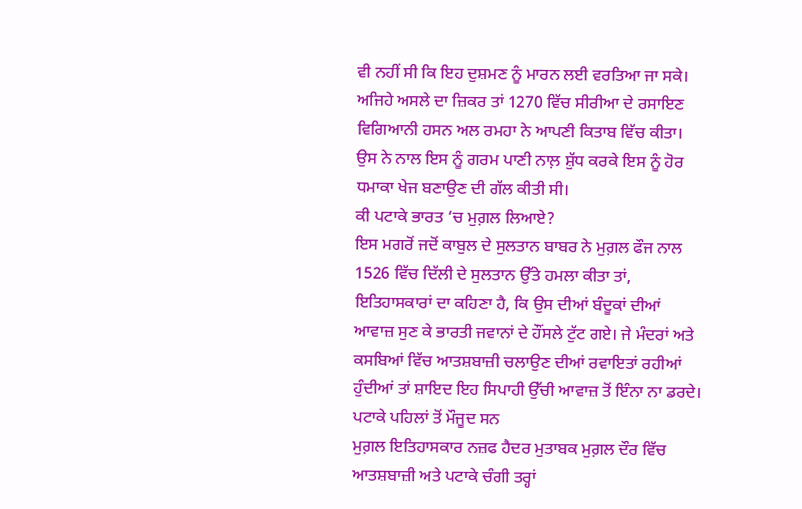ਵੀ ਨਹੀਂ ਸੀ ਕਿ ਇਹ ਦੁਸ਼ਮਣ ਨੂੰ ਮਾਰਨ ਲਈ ਵਰਤਿਆ ਜਾ ਸਕੇ। ਅਜਿਹੇ ਅਸਲੇ ਦਾ ਜ਼ਿਕਰ ਤਾਂ 1270 ਵਿੱਚ ਸੀਰੀਆ ਦੇ ਰਸਾਇਣ ਵਿਗਿਆਨੀ ਹਸਨ ਅਲ ਰਮਹਾ ਨੇ ਆਪਣੀ ਕਿਤਾਬ ਵਿੱਚ ਕੀਤਾ। ਉਸ ਨੇ ਨਾਲ ਇਸ ਨੂੰ ਗਰਮ ਪਾਣੀ ਨਾਲ਼ ਸ਼ੁੱਧ ਕਰਕੇ ਇਸ ਨੂੰ ਹੋਰ ਧਮਾਕਾ ਖੇਜ ਬਣਾਉਣ ਦੀ ਗੱਲ ਕੀਤੀ ਸੀ।
ਕੀ ਪਟਾਕੇ ਭਾਰਤ ‘ਚ ਮੁਗ਼ਲ ਲਿਆਏ?
ਇਸ ਮਗਰੋਂ ਜਦੋਂ ਕਾਬੁਲ ਦੇ ਸੁਲਤਾਨ ਬਾਬਰ ਨੇ ਮੁਗ਼ਲ ਫੌਜ ਨਾਲ 1526 ਵਿੱਚ ਦਿੱਲੀ ਦੇ ਸੁਲਤਾਨ ਉੱਤੇ ਹਮਲਾ ਕੀਤਾ ਤਾਂ, ਇਤਿਹਾਸਕਾਰਾਂ ਦਾ ਕਹਿਣਾ ਹੈ, ਕਿ ਉਸ ਦੀਆਂ ਬੰਦੂਕਾਂ ਦੀਆਂ ਆਵਾਜ਼ ਸੁਣ ਕੇ ਭਾਰਤੀ ਜਵਾਨਾਂ ਦੇ ਹੌਂਸਲੇ ਟੁੱਟ ਗਏ। ਜੇ ਮੰਦਰਾਂ ਅਤੇ ਕਸਬਿਆਂ ਵਿੱਚ ਆਤਸ਼ਬਾਜ਼ੀ ਚਲਾਉਣ ਦੀਆਂ ਰਵਾਇਤਾਂ ਰਹੀਆਂ ਹੁੰਦੀਆਂ ਤਾਂ ਸ਼ਾਇਦ ਇਹ ਸਿਪਾਹੀ ਉੱਚੀ ਆਵਾਜ਼ ਤੋਂ ਇੰਨਾ ਨਾ ਡਰਦੇ।
ਪਟਾਕੇ ਪਹਿਲਾਂ ਤੋਂ ਮੌਜੂਦ ਸਨ
ਮੁਗ਼ਲ ਇਤਿਹਾਸਕਾਰ ਨਜ਼ਫ ਹੈਦਰ ਮੁਤਾਬਕ ਮੁਗ਼ਲ ਦੌਰ ਵਿੱਚ ਆਤਸ਼ਬਾਜ਼ੀ ਅਤੇ ਪਟਾਕੇ ਚੰਗੀ ਤਰ੍ਹਾਂ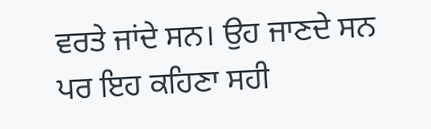ਵਰਤੇ ਜਾਂਦੇ ਸਨ। ਉਹ ਜਾਣਦੇ ਸਨ ਪਰ ਇਹ ਕਹਿਣਾ ਸਹੀ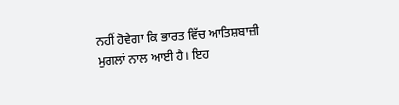ਨਹੀਂ ਹੋਵੇਗਾ ਕਿ ਭਾਰਤ ਵਿੱਚ ਆਤਿਸ਼ਬਾਜ਼ੀ ਮੁਗਲਾਂ ਨਾਲ ਆਈ ਹੈ। ਇਹ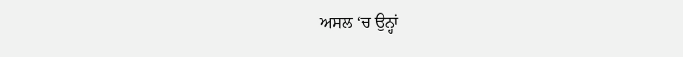ਅਸਲ ‘ਚ ਉਨ੍ਹਾਂ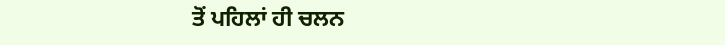ਤੋਂ ਪਹਿਲਾਂ ਹੀ ਚਲਨ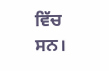ਵਿੱਚ ਸਨ।